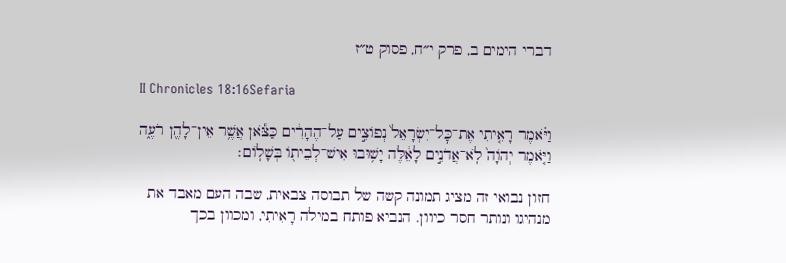דברי הימים ב, פרק י״ח, פסוק ט״ז

II Chronicles 18:16Sefaria

וַיֹּ֗אמֶר רָאִ֤יתִי אֶת־כׇּל־יִשְׂרָאֵל֙ נְפוֹצִ֣ים עַל־הֶהָרִ֔ים כַּצֹּ֕אן אֲשֶׁ֥ר אֵין־לָהֶ֖ן רֹעֶ֑ה וַיֹּ֤אמֶר יְהֹוָה֙ לֹֽא־אֲדֹנִ֣ים לָאֵ֔לֶּה יָשׁ֥וּבוּ אִישׁ־לְבֵית֖וֹ בְּשָׁלֽוֹם׃

חזון נבואי זה מציג תמונה קשה של תבוסה צבאית, שבה העם מאבד את מנהיגו ונותר חסר כיוון. הנביא פותח במילה רָאִיתִי, ומכוון בכך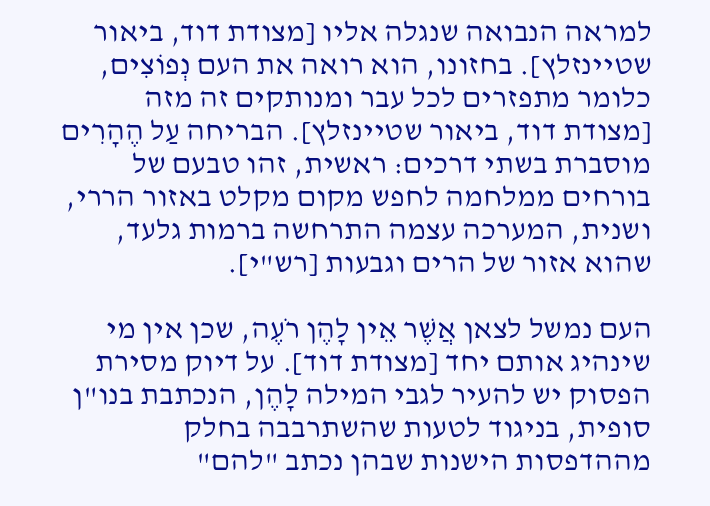למראה הנבואה שנגלה אליו [מצודת דוד, ביאור שטיינזלץ]. בחזונו, הוא רואה את העם נְפוֹצִים, כלומר מתפזרים לכל עבר ומנותקים זה מזה [מצודת דוד, ביאור שטיינזלץ]. הבריחה עַל הֶהָרִים מוסברת בשתי דרכים: ראשית, זהו טבעם של בורחים ממלחמה לחפש מקום מקלט באזור הררי, ושנית, המערכה עצמה התרחשה ברמות גלעד, שהוא אזור של הרים וגבעות [רש"י].

העם נמשל לצאן אֲשֶׁר אֵין לָהֶן רֹעֶה, שכן אין מי שינהיג אותם יחד [מצודת דוד]. על דיוק מסירת הפסוק יש להעיר לגבי המילה לָהֶן, הנכתבת בנו"ן סופית, בניגוד לטעות שהשתרבבה בחלק מההדפסות הישנות שבהן נכתב "להם"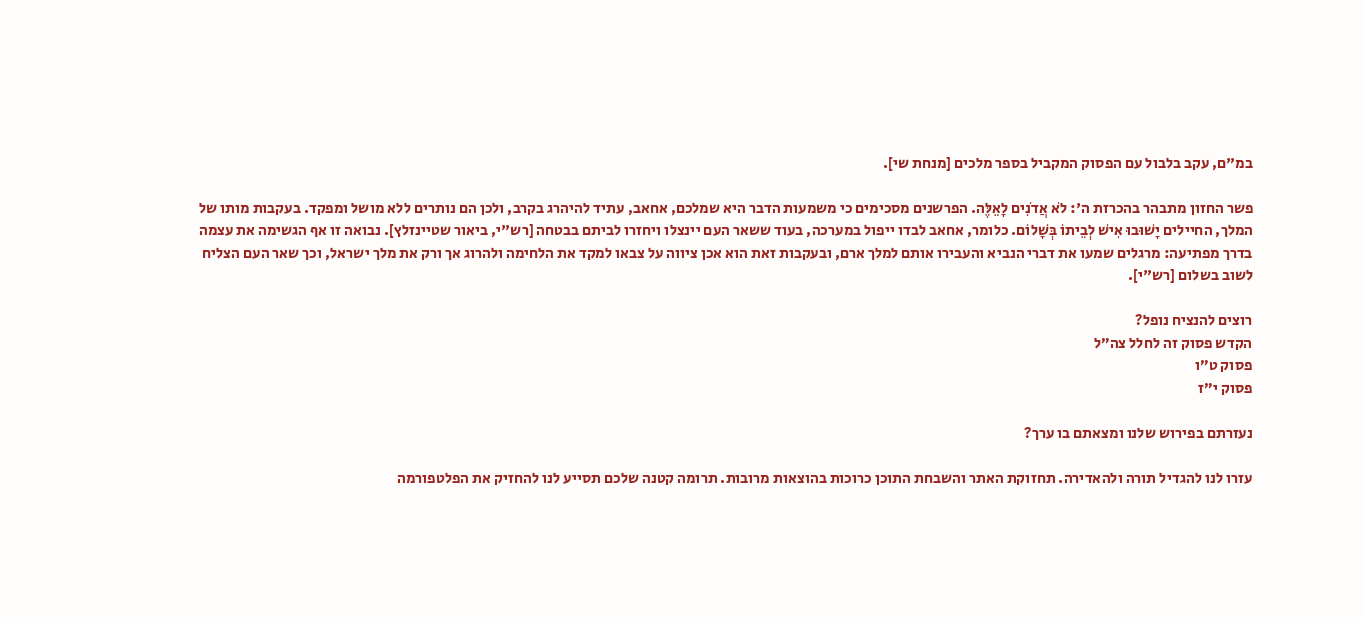במ"ם, עקב בלבול עם הפסוק המקביל בספר מלכים [מנחת שי].

פשר החזון מתבהר בהכרזת ה': לֹא אֲדֹנִים לָאֵלֶּה. הפרשנים מסכימים כי משמעות הדבר היא שמלכם, אחאב, עתיד להיהרג בקרב, ולכן הם נותרים ללא מושל ומפקד. בעקבות מותו של המלך, החיילים יָשׁוּבוּ אִישׁ לְבֵיתוֹ בְּשָׁלוֹם. כלומר, אחאב לבדו ייפול במערכה, בעוד ששאר העם יינצלו ויחזרו לביתם בבטחה [רש"י, ביאור שטיינזלץ]. נבואה זו אף הגשימה את עצמה בדרך מפתיעה: מרגלים שמעו את דברי הנביא והעבירו אותם למלך ארם, ובעקבות זאת הוא אכן ציווה על צבאו למקד את הלחימה ולהרוג אך ורק את מלך ישראל, וכך שאר העם הצליח לשוב בשלום [רש"י].

רוצים להנציח נופל?
הקדש פסוק זה לחלל צה״ל
פסוק ט״ו
פסוק י״ז

נעזרתם בפירוש שלנו ומצאתם בו ערך?

עזרו לנו להגדיל תורה ולהאדירה. תחזוקת האתר והשבחת התוכן כרוכות בהוצאות מרובות. תרומה קטנה שלכם תסייע לנו להחזיק את הפלטפורמה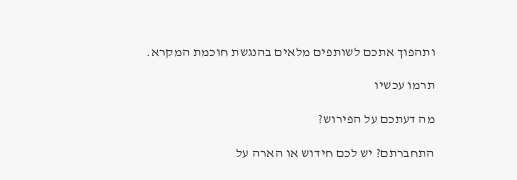ותהפוך אתכם לשותפים מלאים בהנגשת חוכמת המקרא.

תרמו עכשיו

מה דעתכם על הפירוש?

התחברתם? יש לכם חידוש או הארה על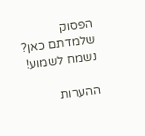הפסוק שלמדתם כאן? נשמח לשמוע!

ההערות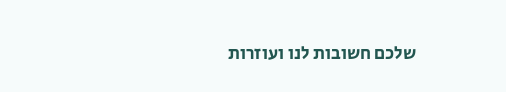שלכם חשובות לנו ועוזרות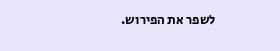לשפר את הפירוש.